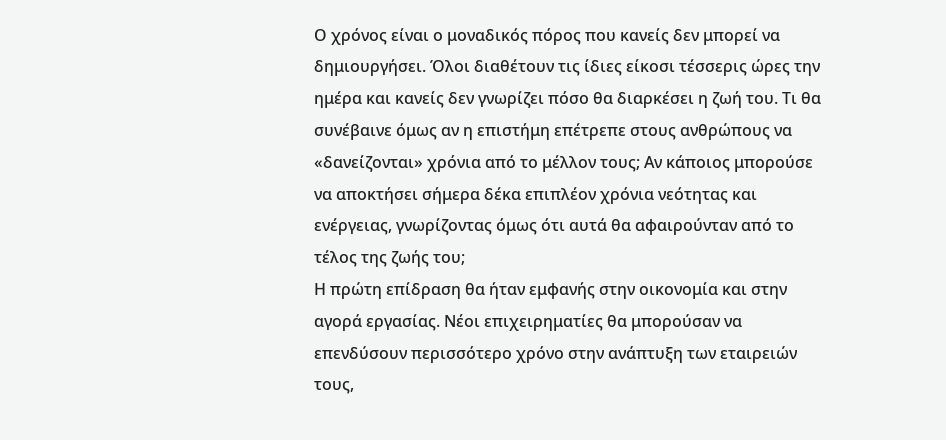Ο χρόνος είναι ο μοναδικός πόρος που κανείς δεν μπορεί να δημιουργήσει. Όλοι διαθέτουν τις ίδιες είκοσι τέσσερις ώρες την ημέρα και κανείς δεν γνωρίζει πόσο θα διαρκέσει η ζωή του. Τι θα συνέβαινε όμως αν η επιστήμη επέτρεπε στους ανθρώπους να «δανείζονται» χρόνια από το μέλλον τους; Αν κάποιος μπορούσε να αποκτήσει σήμερα δέκα επιπλέον χρόνια νεότητας και ενέργειας, γνωρίζοντας όμως ότι αυτά θα αφαιρούνταν από το τέλος της ζωής του;
Η πρώτη επίδραση θα ήταν εμφανής στην οικονομία και στην αγορά εργασίας. Νέοι επιχειρηματίες θα μπορούσαν να επενδύσουν περισσότερο χρόνο στην ανάπτυξη των εταιρειών τους,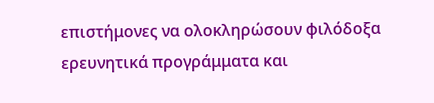επιστήμονες να ολοκληρώσουν φιλόδοξα ερευνητικά προγράμματα και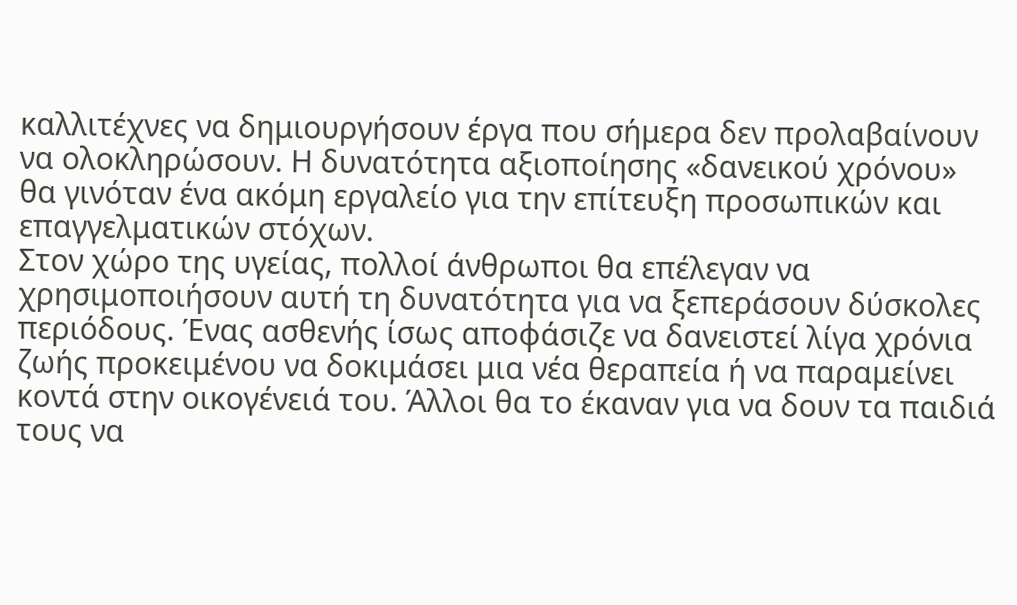καλλιτέχνες να δημιουργήσουν έργα που σήμερα δεν προλαβαίνουν να ολοκληρώσουν. Η δυνατότητα αξιοποίησης «δανεικού χρόνου» θα γινόταν ένα ακόμη εργαλείο για την επίτευξη προσωπικών και επαγγελματικών στόχων.
Στον χώρο της υγείας, πολλοί άνθρωποι θα επέλεγαν να χρησιμοποιήσουν αυτή τη δυνατότητα για να ξεπεράσουν δύσκολες περιόδους. Ένας ασθενής ίσως αποφάσιζε να δανειστεί λίγα χρόνια ζωής προκειμένου να δοκιμάσει μια νέα θεραπεία ή να παραμείνει κοντά στην οικογένειά του. Άλλοι θα το έκαναν για να δουν τα παιδιά τους να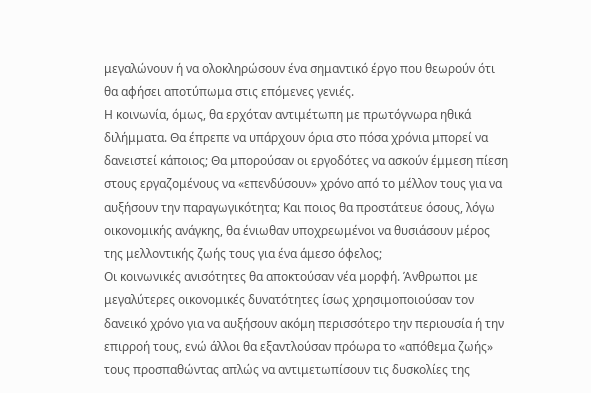μεγαλώνουν ή να ολοκληρώσουν ένα σημαντικό έργο που θεωρούν ότι θα αφήσει αποτύπωμα στις επόμενες γενιές.
Η κοινωνία, όμως, θα ερχόταν αντιμέτωπη με πρωτόγνωρα ηθικά διλήμματα. Θα έπρεπε να υπάρχουν όρια στο πόσα χρόνια μπορεί να δανειστεί κάποιος; Θα μπορούσαν οι εργοδότες να ασκούν έμμεση πίεση στους εργαζομένους να «επενδύσουν» χρόνο από το μέλλον τους για να αυξήσουν την παραγωγικότητα; Και ποιος θα προστάτευε όσους, λόγω οικονομικής ανάγκης, θα ένιωθαν υποχρεωμένοι να θυσιάσουν μέρος της μελλοντικής ζωής τους για ένα άμεσο όφελος;
Οι κοινωνικές ανισότητες θα αποκτούσαν νέα μορφή. Άνθρωποι με μεγαλύτερες οικονομικές δυνατότητες ίσως χρησιμοποιούσαν τον δανεικό χρόνο για να αυξήσουν ακόμη περισσότερο την περιουσία ή την επιρροή τους, ενώ άλλοι θα εξαντλούσαν πρόωρα το «απόθεμα ζωής» τους προσπαθώντας απλώς να αντιμετωπίσουν τις δυσκολίες της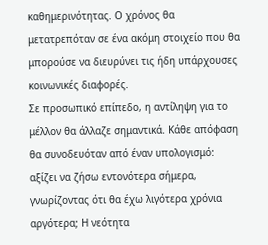καθημερινότητας. Ο χρόνος θα μετατρεπόταν σε ένα ακόμη στοιχείο που θα μπορούσε να διευρύνει τις ήδη υπάρχουσες κοινωνικές διαφορές.
Σε προσωπικό επίπεδο, η αντίληψη για το μέλλον θα άλλαζε σημαντικά. Κάθε απόφαση θα συνοδευόταν από έναν υπολογισμό: αξίζει να ζήσω εντονότερα σήμερα, γνωρίζοντας ότι θα έχω λιγότερα χρόνια αργότερα; Η νεότητα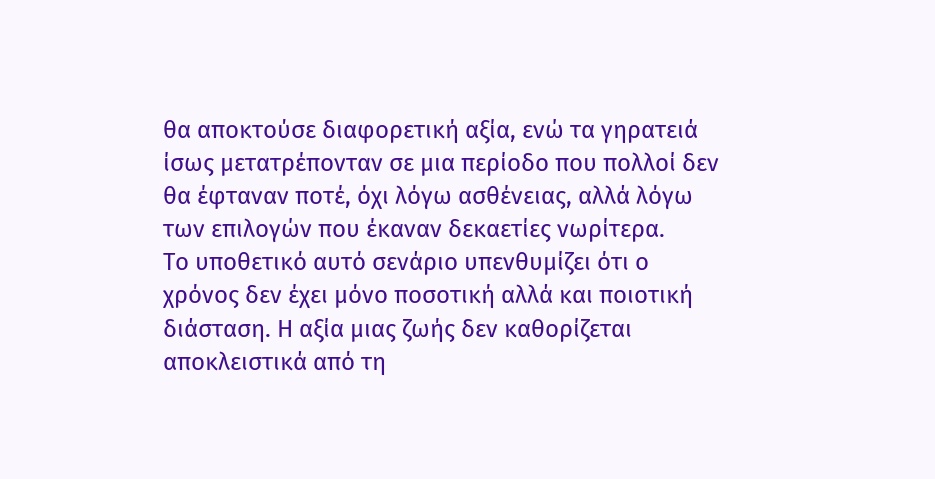θα αποκτούσε διαφορετική αξία, ενώ τα γηρατειά ίσως μετατρέπονταν σε μια περίοδο που πολλοί δεν θα έφταναν ποτέ, όχι λόγω ασθένειας, αλλά λόγω των επιλογών που έκαναν δεκαετίες νωρίτερα.
Το υποθετικό αυτό σενάριο υπενθυμίζει ότι ο χρόνος δεν έχει μόνο ποσοτική αλλά και ποιοτική διάσταση. Η αξία μιας ζωής δεν καθορίζεται αποκλειστικά από τη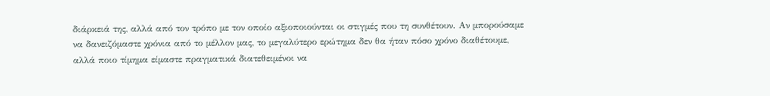διάρκειά της, αλλά από τον τρόπο με τον οποίο αξιοποιούνται οι στιγμές που τη συνθέτουν. Αν μπορούσαμε να δανειζόμαστε χρόνια από το μέλλον μας, το μεγαλύτερο ερώτημα δεν θα ήταν πόσο χρόνο διαθέτουμε, αλλά ποιο τίμημα είμαστε πραγματικά διατεθειμένοι να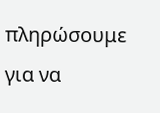πληρώσουμε για να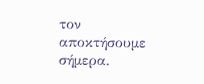τον αποκτήσουμε σήμερα.